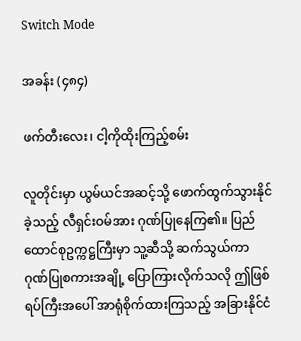Switch Mode

အခန်း (၄၈၄)

ဖက်တီးလေး၊ ငါ့ကိုထိုးကြည့်စမ်း

လူတိုင်းမှာ ယွမ်ယင်အဆင့်သို့ ဖောက်ထွက်သွားနိုင်ခဲ့သည့် လီရှင်းဝမ်အား ဂုဏ်ပြုနေကြ၏။ ပြည်ထောင်စုဥက္ကဋ္ဌကြီးမှာ သူ့ဆီသို့ ဆက်သွယ်ကာ ဂုဏ်ပြုစကားအချို့ ပြောကြားလိုက်သလို ဤဖြစ်ရပ်ကြီးအပေါ် အာရုံစိုက်ထားကြသည့် အခြားနိုင်ငံ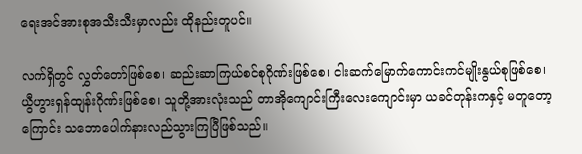ရေးအင်အားစုအသီးသီးမှာလည်း ထိုနည်းတူပင်။

လက်ရှိတွင် လွှတ်တော်ဖြစ်စေ၊ ဆည်းဆာကြယ်စင်စုဂိုဏ်းဖြစ်စေ၊ ငါးဆက်မြောက်ကောင်းကင်မျိုးနွယ်စုဖြစ်စေ၊ ယွီဟွားရှန်ထျန်းဂိုဏ်းဖြစ်စေ၊ သူတို့အားလုံးသည် တာအိုကျောင်းကြီးလေးကျောင်းမှာ ယခင်တုန်းကနှင့် မတူတော့ကြောင်း သဘောပေါက်နားလည်သွားကြပြီဖြစ်သည်။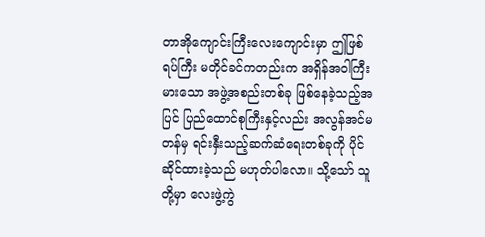တာအိုကျောင်းကြီးလေးကျောင်းမှာ ဤဖြစ်ရပ်ကြီး မတိုင်ခင်ကတည်းက အရှိန်အဝါကြီးမားသော အဖွဲ့အစည်းတစ်ခု ဖြစ်နေခဲ့သည့်အပြင် ပြည်ထောင်စုကြီးနှင့်လည်း အလွန်အင်မတန်မှ ရင်းနှီးသည့်ဆက်ဆံရေးတစ်ခုကို ပိုင်ဆိုင်ထားခဲ့သည် မဟုတ်ပါလော။ သို့သော် သူတို့မှာ လေးဖွဲ့ကွဲ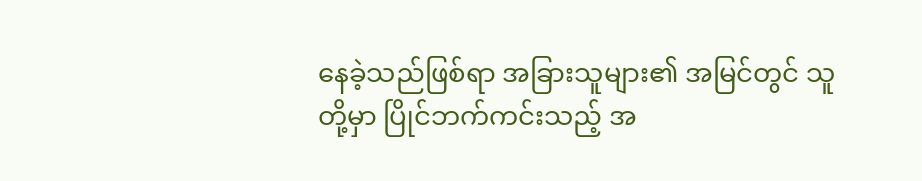နေခဲ့သည်ဖြစ်ရာ အခြားသူများ၏ အမြင်တွင် သူတို့မှာ ပြိုင်ဘက်ကင်းသည့် အ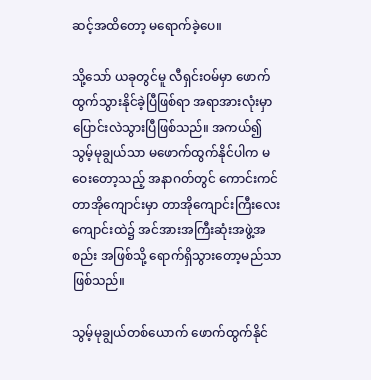ဆင့်အထိတော့ မရောက်ခဲ့ပေ။

သို့သော် ယခုတွင်မူ လီရှင်းဝမ်မှာ ဖောက်ထွက်သွားနိုင်ခဲ့ပြီဖြစ်ရာ အရာအားလုံးမှာ ပြောင်းလဲသွားပြီဖြစ်သည်။ အကယ်၍ သွမ့်မုချွယ်သာ မဖောက်ထွက်နိုင်ပါက မဝေးတော့သည့် အနာဂတ်တွင် ကောင်းကင်တာအိုကျောင်းမှာ တာအိုကျောင်းကြီးလေးကျောင်းထဲ၌ အင်အားအကြီးဆုံးအဖွဲ့အစည်း အဖြစ်သို့ ရောက်ရှိသွားတော့မည်သာဖြစ်သည်။

သွမ့်မုချွယ်တစ်ယောက် ဖောက်ထွက်နိုင်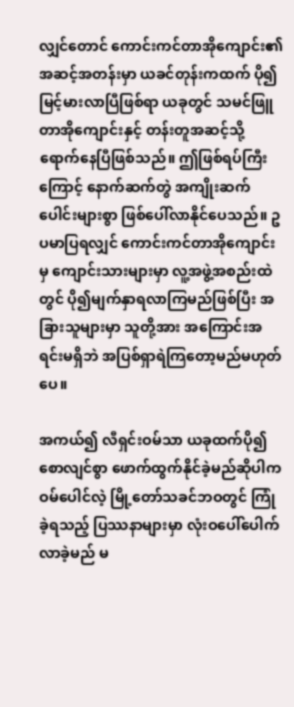လျှင်တောင် ကောင်းကင်တာအိုကျောင်း၏ အဆင့်အတန်းမှာ ယခင်တုန်းကထက် ပို၍မြင့်မားလာပြီဖြစ်ရာ ယခုတွင် သမင်ဖြူတာအိုကျောင်းနှင့် တန်းတူအဆင့်သို့ ရောက်နေပြီဖြစ်သည်။ ဤဖြစ်ရပ်ကြီးကြောင့် နောက်ဆက်တွဲ အကျိုးဆက်ပေါင်းများစွာ ဖြစ်ပေါ်လာနိုင်ပေသည်။ ဥပမာပြရလျှင် ကောင်းကင်တာအိုကျောင်းမှ ကျောင်းသားများမှာ လူ့အဖွဲ့အစည်းထဲတွင် ပို၍မျက်နှာရလာကြမည်ဖြစ်ပြီး အခြားသူများမှာ သူတို့အား အကြောင်းအရင်းမရှိဘဲ အပြစ်ရှာရဲကြတော့မည်မဟုတ်ပေ။

အကယ်၍ လီရှင်းဝမ်သာ ယခုထက်ပို၍ စောလျင်စွာ ဖောက်ထွက်နိုင်ခဲ့မည်ဆိုပါက ဝမ်ပေါင်လဲ့ မြို့တော်သခင်ဘဝတွင် ကြုံခဲ့ရသည့် ပြဿနာများမှာ လုံးဝပေါ်ပေါက်လာခဲ့မည် မ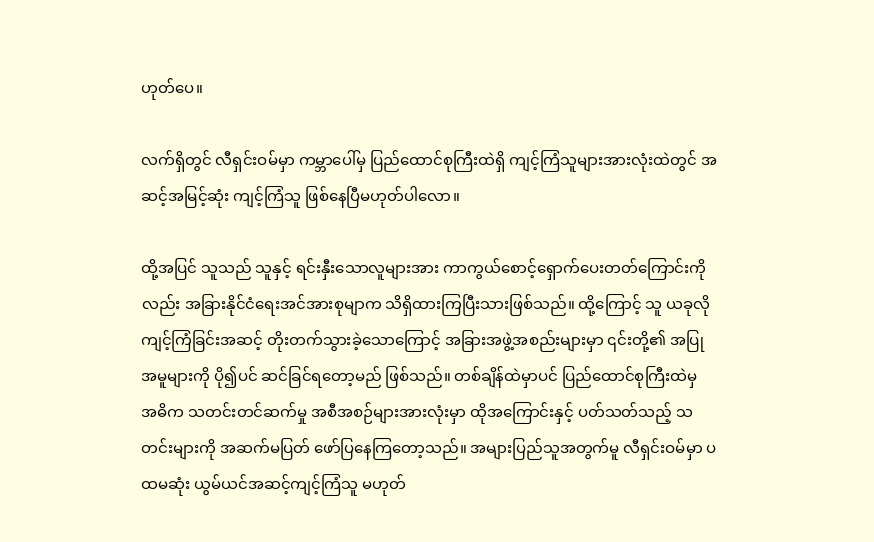ဟုတ်ပေ။

လက်ရှိတွင် လီရှင်းဝမ်မှာ ကမ္ဘာပေါ်မှ ပြည်ထောင်စုကြီးထဲရှိ ကျင့်ကြံသူများအားလုံးထဲတွင် အဆင့်အမြင့်ဆုံး ကျင့်ကြံသူ ဖြစ်နေပြီမဟုတ်ပါလော။

ထို့အပြင် သူသည် သူနှင့် ရင်းနှီးသောလူများအား ကာကွယ်စောင့်ရှောက်ပေးတတ်ကြောင်းကိုလည်း အခြားနိုင်ငံရေးအင်အားစုမျာက သိရှိထားကြပြီးသားဖြစ်သည်။ ထို့ကြောင့် သူ ယခုလို ကျင့်ကြံခြင်းအဆင့် တိုးတက်သွားခဲ့သောကြောင့် အခြားအဖွဲ့အစည်းများမှာ ၎င်းတို့၏ အပြုအမူများကို ပို၍ပင် ဆင်ခြင်ရတော့မည် ဖြစ်သည်။ တစ်ချိန်ထဲမှာပင် ပြည်ထောင်စုကြီးထဲမှ အဓိက သတင်းတင်ဆက်မှု အစီအစဉ်များအားလုံးမှာ ထိုအကြောင်းနှင့် ပတ်သတ်သည့် သတင်းများကို အဆက်မပြတ် ဖော်ပြနေကြတော့သည်။ အများပြည်သူအတွက်မူ လီရှင်းဝမ်မှာ ပထမဆုံး ယွမ်ယင်အဆင့်ကျင့်ကြံသူ မဟုတ်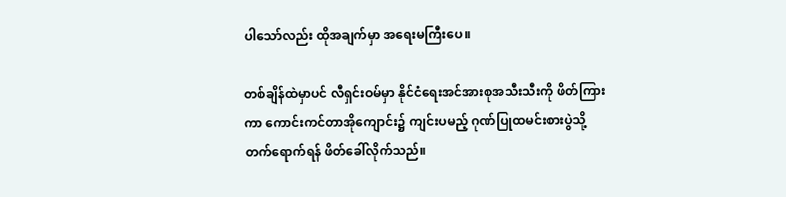ပါသော်လည်း ထိုအချက်မှာ အရေးမကြီးပေ။

တစ်ချိန်ထဲမှာပင် လီရှင်းဝမ်မှာ နိုင်ငံရေးအင်အားစုအသီးသီးကို ဖိတ်ကြားကာ ကောင်းကင်တာအိုကျောင်း၌ ကျင်းပမည့် ဂုဏ်ပြုထမင်းစားပွဲသို့ တက်ရောက်ရန် ဖိတ်ခေါ်လိုက်သည်။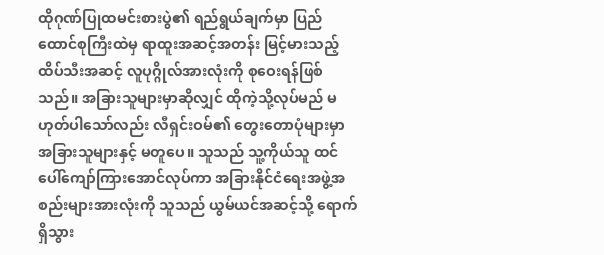ထိုဂုဏ်ပြုထမင်းစားပွဲ၏ ရည်ရွယ်ချက်မှာ ပြည်ထောင်စုကြီးထဲမှ ရာထူးအဆင့်အတန်း မြင့်မားသည့် ထိပ်သီးအဆင့် လူပုဂ္ဂိုလ်အားလုံးကို စုဝေးရန်ဖြစ်သည်။ အခြားသူများမှာဆိုလျှင် ထိုကဲ့သို့လုပ်မည် မဟုတ်ပါသော်လည်း လီရှင်းဝမ်၏ တွေးတောပုံများမှာ အခြားသူများနှင့် မတူပေ။ သူသည် သူ့ကိုယ်သူ ထင်ပေါ်ကျော်ကြားအောင်လုပ်ကာ အခြားနိုင်ငံရေးအဖွဲ့အစည်းများအားလုံးကို သူသည် ယွမ်ယင်အဆင့်သို့ ရောက်ရှိသွား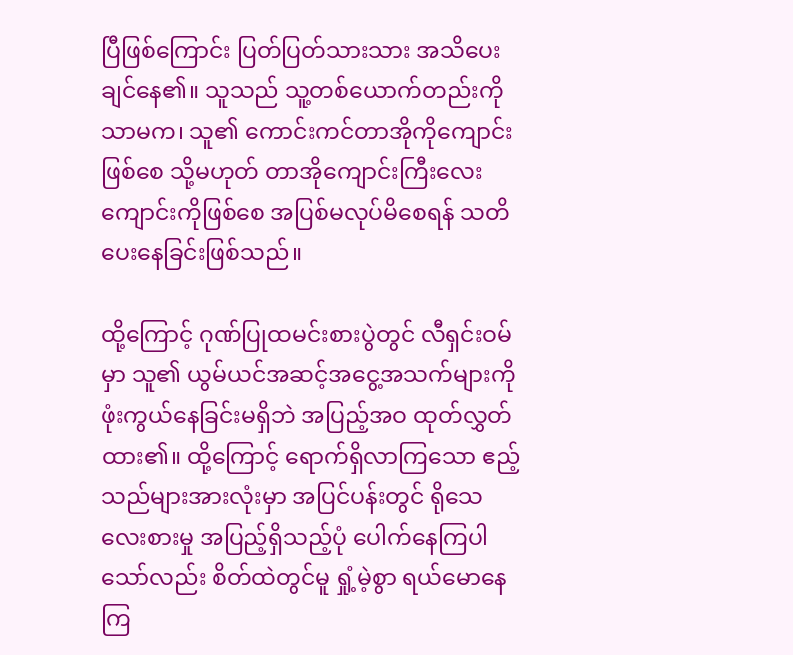ပြီဖြစ်ကြောင်း ပြတ်ပြတ်သားသား အသိပေးချင်နေ၏။ သူသည် သူ့တစ်ယောက်တည်းကိုသာမက၊ သူ၏ ကောင်းကင်တာအိုကိုကျောင်းဖြစ်စေ သို့မဟုတ် တာအိုကျောင်းကြီးလေးကျောင်းကိုဖြစ်စေ အပြစ်မလုပ်မိစေရန် သတိပေးနေခြင်းဖြစ်သည်။

ထို့ကြောင့် ဂုဏ်ပြုထမင်းစားပွဲတွင် လီရှင်းဝမ်မှာ သူ၏ ယွမ်ယင်အဆင့်အငွေ့အသက်များကို ဖုံးကွယ်နေခြင်းမရှိဘဲ အပြည့်အဝ ထုတ်လွှတ်ထား၏။ ထို့ကြောင့် ရောက်ရှိလာကြသော ဧည့်သည်များအားလုံးမှာ အပြင်ပန်းတွင် ရိုသေလေးစားမှု အပြည့်ရှိသည့်ပုံ ပေါက်နေကြပါသော်လည်း စိတ်ထဲတွင်မူ ရှုံ့မဲ့စွာ ရယ်မောနေကြ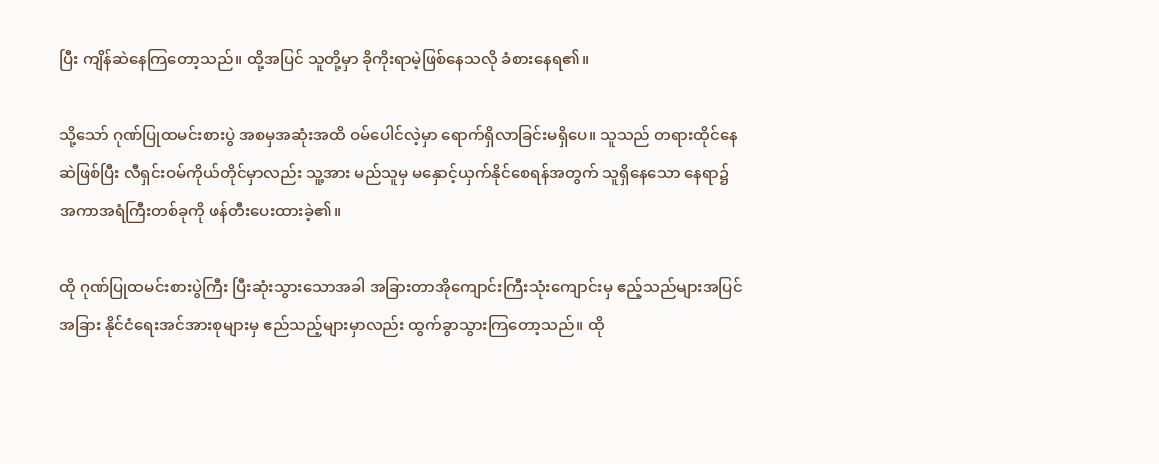ပြီး ကျိန်ဆဲနေကြတော့သည်။ ထို့အပြင် သူတို့မှာ ခိုကိုးရာမဲ့ဖြစ်နေသလို ခံစားနေရ၏။

သို့သော် ဂုဏ်ပြုထမင်းစားပွဲ အစမှအဆုံးအထိ ဝမ်ပေါင်လဲ့မှာ ရောက်ရှိလာခြင်းမရှိပေ။ သူသည် တရားထိုင်နေဆဲဖြစ်ပြီး လီရှင်းဝမ်ကိုယ်တိုင်မှာလည်း သူ့အား မည်သူမှ မနှောင့်ယှက်နိုင်စေရန်အတွက် သူရှိနေသော နေရာ၌ အကာအရံကြီးတစ်ခုကို ဖန်တီးပေးထားခဲ့၏။

ထို ဂုဏ်ပြုထမင်းစားပွဲကြီး ပြီးဆုံးသွားသောအခါ အခြားတာအိုကျောင်းကြီးသုံးကျောင်းမှ ဧည့်သည်များအပြင် အခြား နိုင်ငံရေးအင်အားစုများမှ ဧည်သည့်များမှာလည်း ထွက်ခွာသွားကြတော့သည်။ ထို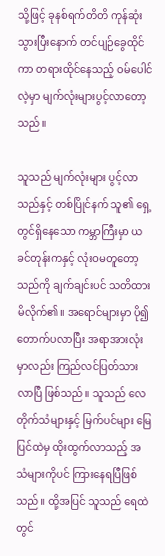သို့ဖြင့် ခုနစ်ရက်တိတိ ကုန်ဆုံးသွားပြီးနောက် တင်ပျဉ်ခွေထိုင်ကာ တရားထိုင်နေသည့် ဝမ်ပေါင်လဲ့မှာ မျက်လုံးများပွင့်လာတော့သည်။

သူသည် မျက်လုံးများ ပွင့်လာသည်နှင့် တစ်ပြိုင်နက် သူ၏ ရှေ့တွင်ရှိနေသော ကမ္ဘာကြီးမှာ ယခင်တုန်းကနှင့် လုံးဝမတူတော့သည်ကို ချက်ချင်းပင် သတိထားမိလိုက်၏။ အရောင်များမှာ ပို၍တောက်ပလာပြီး အရာအားလုံးမှာလည်း ကြည်လင်ပြတ်သားလာပြီ ဖြစ်သည်။ သူသည် လေတိုက်သံများနှင့် မြက်ပင်များ မြေပြင်ထဲမှ ထိုးထွက်လာသည့် အသံများကိုပင် ကြားနေရပြီဖြစ်သည်။ ထို့အပြင် သူသည် ရေထဲတွင်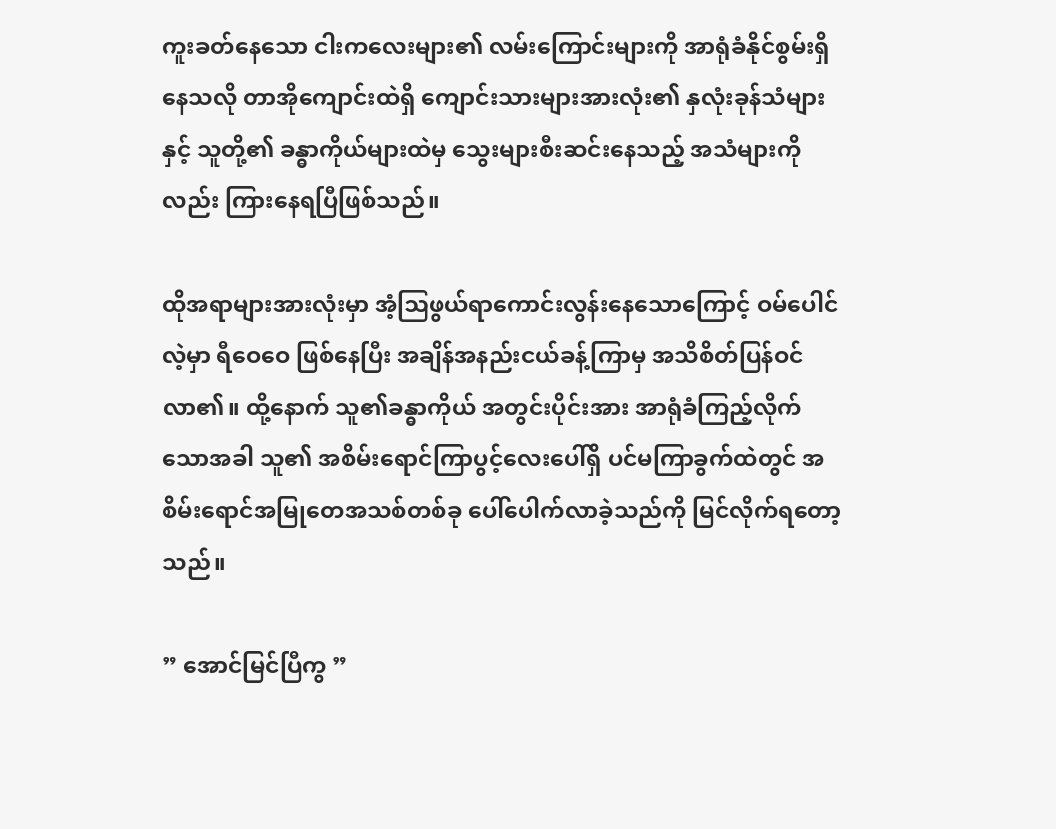ကူးခတ်နေသော ငါးကလေးများ၏ လမ်းကြောင်းများကို အာရုံခံနိုင်စွမ်းရှိနေသလို တာအိုကျောင်းထဲရှိ ကျောင်းသားများအားလုံး၏ နှလုံးခုန်သံများနှင့် သူတို့၏ ခန္ဓာကိုယ်များထဲမှ သွေးများစီးဆင်းနေသည့် အသံများကိုလည်း ကြားနေရပြီဖြစ်သည်။

ထိုအရာများအားလုံးမှာ အံ့ဩဖွယ်ရာကောင်းလွန်းနေသောကြောင့် ဝမ်ပေါင်လဲ့မှာ ရီဝေဝေ ဖြစ်နေပြီး အချိန်အနည်းငယ်ခန့်ကြာမှ အသိစိတ်ပြန်ဝင်လာ၏။ ထို့နောက် သူ၏ခန္ဓာကိုယ် အတွင်းပိုင်းအား အာရုံခံကြည့်လိုက်သောအခါ သူ၏ အစိမ်းရောင်ကြာပွင့်လေးပေါ်ရှိ ပင်မကြာခွက်ထဲတွင် အစိမ်းရောင်အမြု‌တေအသစ်တစ်ခု ပေါ်ပေါက်လာခဲ့သည်ကို မြင်လိုက်ရတော့သည်။

” အောင်မြင်ပြီကွ ”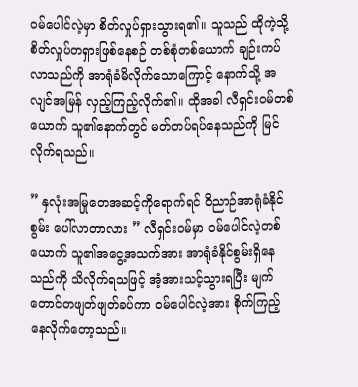ဝမ်ပေါင်လဲ့မှာ စိတ်လှုပ်ရှားသွားရ၏။ သူသည် ထိုကဲ့သို့ စိတ်လှုပ်တရှားဖြစ်နေစဉ် တစ်စုံတစ်ယောက် ချဉ်းကပ်လာသည်ကို အာရုံခံမိလိုက်သောကြောင့် နောက်သို့ အလျင်အမြန် လှည့်ကြည့်လိုက်၏။ ထိုအခါ လီရှင်းဝမ်တစ်ယောက် သူ၏နောက်တွင် မတ်တပ်ရပ်နေသည်ကို မြင်လိုက်ရသည်။

” နှလုံးအမြုတေအဆင့်ကိုရောက်ရင် ဝိညာဉ်အာရုံခံနိုင်စွမ်း ပေါ်လာတာလား ” လီရှင်းဝမ်မှာ ဝမ်ပေါင်လဲ့တစ်ယောက် သူ၏အငွေ့အသက်အား အာရုံခံနိုင်စွမ်းရှိနေသည်ကို သိလိုက်ရသဖြင့် အံ့အားသင့်သွားရပြီး မျက်တောင်တဖျတ်ဖျတ်ခပ်ကာ ဝမ်ပေါင်လဲ့အား စိုက်ကြည့်နေလိုက်တော့သည်။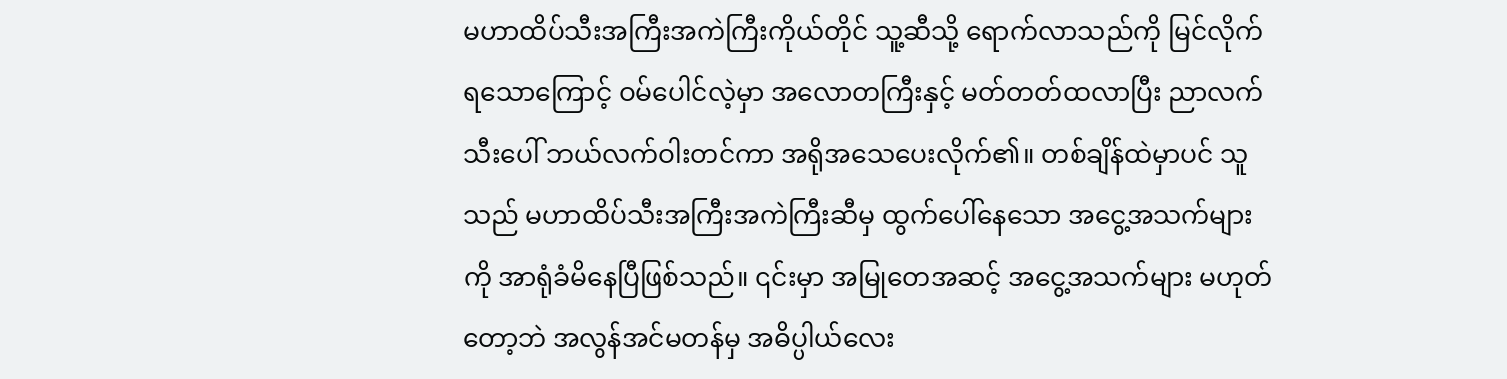မဟာထိပ်သီးအကြီးအကဲကြီးကိုယ်တိုင် သူ့ဆီသို့ ရောက်လာသည်ကို မြင်လိုက်ရသောကြောင့် ဝမ်ပေါင်လဲ့မှာ အလောတကြီးနှင့် မတ်တတ်ထလာပြီး ညာလက်သီးပေါ် ဘယ်လက်ဝါးတင်ကာ အရိုအသေပေးလိုက်၏။ တစ်ချိန်ထဲမှာပင် သူသည် မဟာထိပ်သီးအကြီးအကဲကြီးဆီမှ ထွက်ပေါ်နေသော အငွေ့အသက်များကို အာရုံခံမိနေပြီဖြစ်သည်။ ၎င်းမှာ အမြုတေအဆင့် အငွေ့အသက်များ မဟုတ်တော့ဘဲ အလွန်အင်မတန်မှ အဓိပ္ပါယ်လေး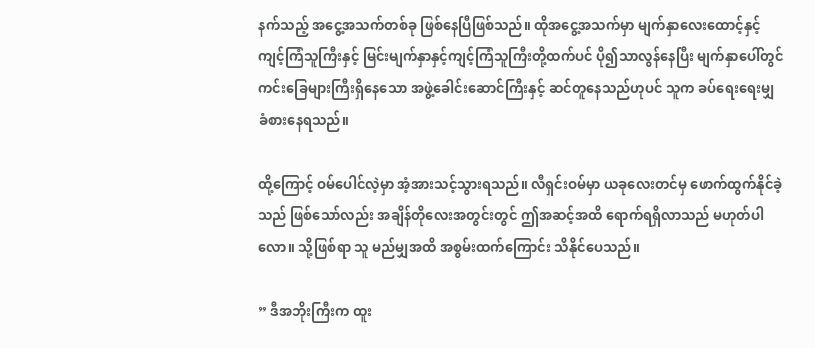နက်သည့် အငွေ့အသက်တစ်ခု ဖြစ်နေပြီဖြစ်သည်။ ထိုအငွေ့အသက်မှာ မျက်နှာလေးထောင့်နှင့် ကျင့်ကြံသူကြီးနှင့် မြင်းမျက်နှာနှင့်ကျင့်ကြံသူကြီးတို့ထက်ပင် ပို၍သာလွန်နေပြီး မျက်နှာပေါ်တွင် ကင်းခြေများကြီးရှိနေသော အဖွဲ့ခေါင်းဆောင်ကြီးနှင့် ဆင်တူနေသည်ဟုပင် သူက ခပ်ရေးရေးမျှ ခံစားနေရသည်။

ထို့ကြောင့် ဝမ်ပေါင်လဲ့မှာ အံ့အားသင့်သွားရသည်။ လီရှင်းဝမ်မှာ ယခုလေးတင်မှ ဖောက်ထွက်နိုင်ခဲ့သည် ဖြစ်သော်လည်း အချိန်တိုလေးအတွင်းတွင် ဤအဆင့်အထိ ရောက်ရရှိလာသည် မဟုတ်ပါလော။ သို့ဖြစ်ရာ သူ မည်မျှအထိ အစွမ်းထက်ကြောင်း သိနိုင်ပေသည်။

” ဒီအဘိုးကြီးက ထူး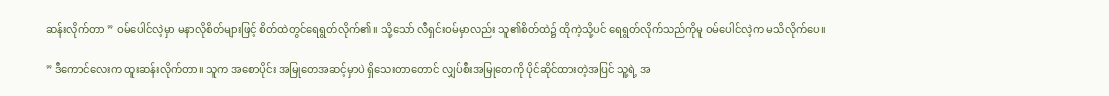ဆန်းလိုက်တာ ” ဝမ်ပေါင်လဲ့မှာ မနာလိုစိတ်များဖြင့် စိတ်ထဲတွင်ရေရွတ်လိုက်၏။ သို့သော် လီရှင်းဝမ်မှာလည်း သူ၏စိတ်ထဲ၌ ထိုကဲ့သို့ပင် ရေရွတ်လိုက်သည်ကိုမူ ဝမ်ပေါင်လဲ့က မသိလိုက်ပေ။

” ဒီကောင်လေးက ထူးဆန်းလိုက်တာ။ သူက အစောပိုင်း အမြုတေအဆင့်မှာပဲ ရှိသေးတာတောင် လျှပ်စီးအမြုတေကို ပိုင်ဆိုင်ထားတဲ့အပြင် သူ့ရဲ့ အ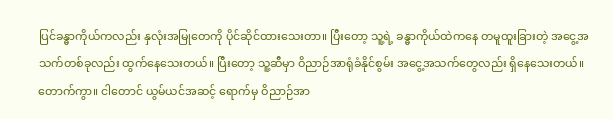ပြင်ခန္ဓာကိုယ်ကလည်း နှလုံးအမြုတေကို ပိုင်ဆိုင်ထားသေးတာ။ ပြီးတော့ သူ့ရဲ့ ခန္ဓာကိုယ်ထဲကနေ တမူထူးခြားတဲ့ အငွေ့အသက်တစ်ခုလည်း ထွက်နေသေးတယ်။ ပြီးတော့ သူ့ဆီမှာ ဝိညာဉ်အာရုံခံနိုင်စွမ်း အငွေ့အသက်‌တွေလည်း ရှိနေသေးတယ်။ တောက်ကွာ။ ငါတောင် ယွမ်ယင်အဆင့် ရောက်မှ ဝိညာဉ်အာ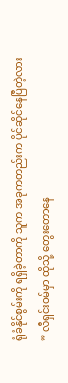ရုံခံနိုင်စွမ်းကို ရရှိခဲ့တာကို သူက အခုကတည်းက ပိုင်ဆိုင်နေပြီတဲ့လား ” လီရှင်းဝမ်မှာ ထိုသို့ တွေးတောနေ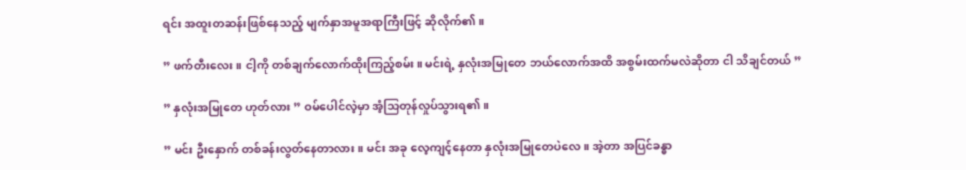ရင်း အထူးတဆန်းဖြစ်နေသည့် မျက်နှာအမူအရာကြီးဖြင့် ဆိုလိုက်၏။

” ဖက်တီးလေး။ ငါ့ကို တစ်ချက်လောက်ထိုးကြည့်စမ်း။ မင်းရဲ့ နှလုံးအမြုတေ ဘယ်လောက်အထိ အစွမ်းထက်မလဲဆိုတာ ငါ သိချင်တယ် ”

” နှလုံးအမြုတေ ဟုတ်လား ” ဝမ်ပေါင်လဲ့မှာ အံ့သြတုန်လှုပ်သွားရ၏။

” မင်း ဦးနှောက် တစ်ခန်းလွတ်နေတာလား။ မင်း အခု လေ့ကျင့်နေတာ နှလုံးအမြုတေပဲလေ။ အဲ့တာ အပြင်ခန္ဓာ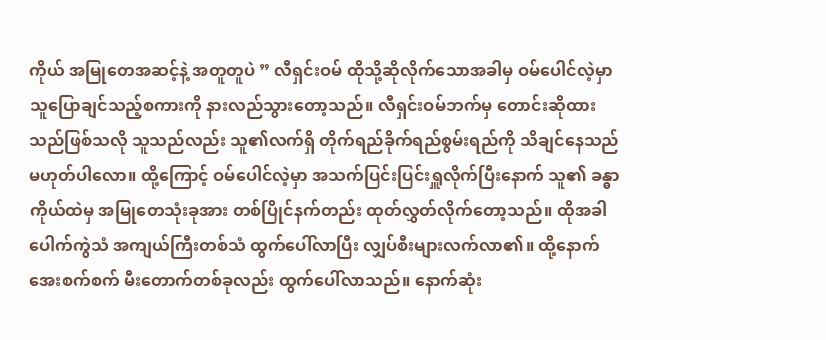ကိုယ် အမြုတေအဆင့်နဲ့ အတူတူပဲ ” လီရှင်းဝမ် ထိုသို့ဆိုလိုက်သောအခါမှ ဝမ်ပေါင်လဲ့မှာ သူပြောချင်သည့်စကားကို နားလည်သွားတော့သည်။ လီရှင်းဝမ်ဘက်မှ တောင်းဆိုထားသည်ဖြစ်သလို သူသည်လည်း သူ၏လက်ရှိ တိုက်ရည်ခိုက်ရည်စွမ်းရည်ကို သိချင်နေသည် မဟုတ်ပါလော။ ထို့ကြောင့် ဝမ်ပေါင်လဲ့မှာ အသက်ပြင်းပြင်းရှူလိုက်ပြီးနောက် သူ၏ ခန္ဓာကိုယ်ထဲမှ အမြုတေသုံးခုအား တစ်ပြိုင်နက်တည်း ထုတ်လွှတ်လိုက်တော့သည်။ ထိုအခါ ပေါက်ကွဲသံ အကျယ်ကြီးတစ်သံ ထွက်ပေါ်လာပြီး လျှပ်စီးများလက်လာ၏။ ထို့နောက် အေးစက်စက် မီးတောက်တစ်ခုလည်း ထွက်ပေါ်လာသည်။ နောက်ဆုံး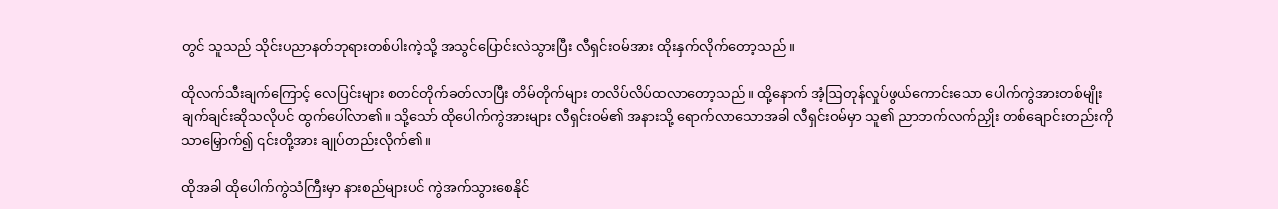တွင် သူသည် သိုင်းပညာနတ်ဘုရားတစ်ပါးကဲ့သို့ အသွင်ပြောင်းလဲသွားပြီး လီရှင်းဝမ်အား ထိုးနှက်လိုက်တော့သည်။

ထိုလက်သီးချက်ကြောင့် လေပြင်းများ စတင်တိုက်ခတ်လာပြီး တိမ်တိုက်များ တလိပ်လိပ်ထလာတော့သည်။ ထို့နောက် အံ့ဩတုန်လှုပ်ဖွယ်ကောင်းသော ပေါက်ကွဲအားတစ်မျိုး ချက်ချင်းဆိုသလိုပင် ထွက်ပေါ်လာ၏။ သို့သော် ထိုပေါက်ကွဲအားများ လီရှင်းဝမ်၏ အနားသို့ ရောက်လာသောအခါ လီရှင်းဝမ်မှာ သူ၏ ညာဘက်လက်ညှိုး တစ်ချောင်းတည်းကိုသာမြှောက်၍ ၎င်းတို့အား ချုပ်တည်းလိုက်၏။

ထိုအခါ ထိုပေါက်ကွဲသံကြီးမှာ နားစည်များပင် ကွဲအက်သွားစေနိုင်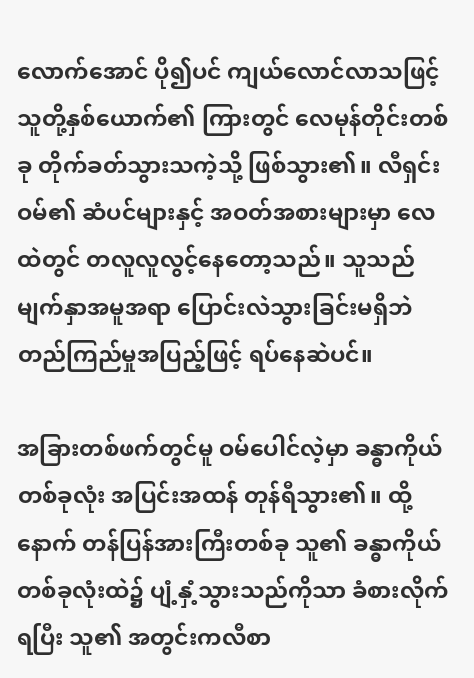လောက်အောင် ပို၍ပင် ကျယ်လောင်လာသဖြင့် သူတို့နှစ်ယောက်၏ ကြားတွင် လေမုန်တိုင်းတစ်ခု တိုက်ခတ်သွားသကဲ့သို့ ဖြစ်သွား၏။ လီရှင်းဝမ်၏ ဆံပင်များနှင့် အဝတ်အစားများမှာ လေထဲတွင် တလူလူလွင့်နေတော့သည်။ သူသည် မျက်နှာအမူအရာ ပြောင်းလဲသွားခြင်းမရှိဘဲ တည်ကြည်မှုအပြည့်ဖြင့် ရပ်နေဆဲပင်။

အခြားတစ်ဖက်တွင်မူ ဝမ်ပေါင်လဲ့မှာ ခန္ဓာကိုယ်တစ်ခုလုံး အပြင်းအထန် တုန်ရီသွား၏။ ထို့နောက် တန်ပြန်အားကြီးတစ်ခု သူ၏ ခန္ဓာကိုယ်တစ်ခုလုံးထဲ၌ ပျံ့နှံ့သွားသည်ကိုသာ ခံစားလိုက်ရပြီး သူ၏ အတွင်းကလီစာ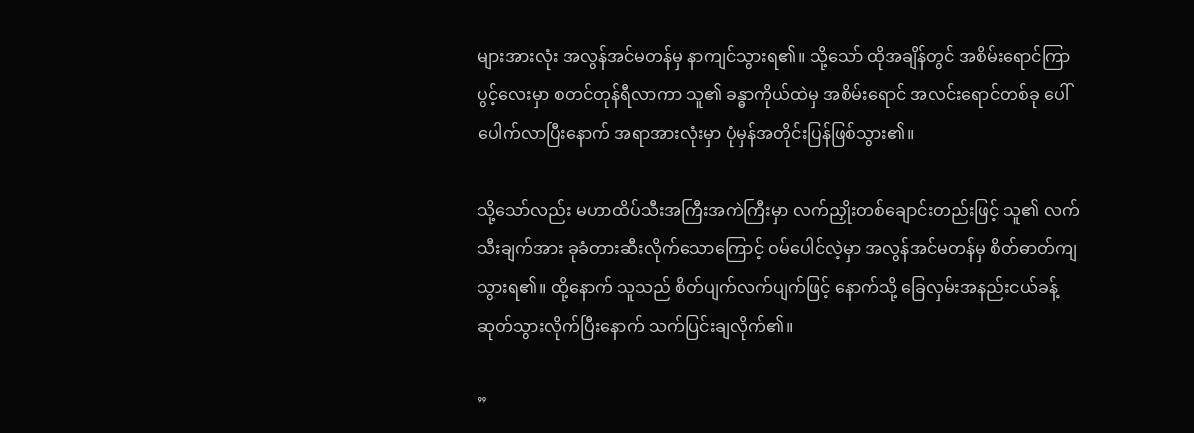များအားလုံး အလွန်အင်မတန်မှ နာကျင်သွားရ၏။ သို့သော် ထိုအချိန်တွင် အစိမ်းရောင်ကြာပွင့်လေးမှာ စတင်တုန်ရီလာကာ သူ၏ ခန္ဓာကိုယ်ထဲမှ အစိမ်းရောင် အလင်းရောင်တစ်ခု ပေါ်ပေါက်လာပြီးနောက် အရာအားလုံးမှာ ပုံမှန်အတိုင်းပြန်ဖြစ်သွား၏။

သို့သော်လည်း မဟာထိပ်သီးအကြီးအကဲကြီးမှာ လက်ညှိုးတစ်ချောင်းတည်းဖြင့် သူ၏ လက်သီးချက်အား ခုခံတားဆီးလိုက်သောကြောင့် ဝမ်ပေါင်လဲ့မှာ အလွန်အင်မတန်မှ စိတ်ဓာတ်ကျသွားရ၏။ ထို့နောက် သူသည် စိတ်ပျက်လက်ပျက်ဖြင့် နောက်သို့ ခြေလှမ်းအနည်းငယ်ခန့် ဆုတ်သွားလိုက်ပြီးနောက် သက်ပြင်းချလိုက်၏။

”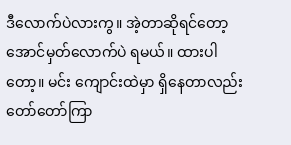ဒီလောက်ပဲလားကွ။ အဲ့တာဆိုရင်တော့ အောင်မှတ်လောက်ပဲ ရမယ်။ ထားပါတော့။ မင်း ကျောင်းထဲမှာ ရှိ‌နေတာလည်း တော်တော်ကြာ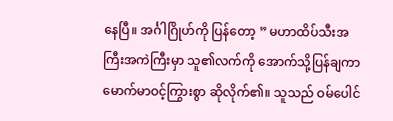နေပြီ။ အင်္ဂါဂြိုဟ်ကို ပြန်တော့ ” မဟာထိပ်သီးအကြီးအကဲကြီးမှာ သူ၏လက်ကို အောက်သို့ပြန်ချကာ မောက်မာဝင့်ကြွားစွာ ဆိုလိုက်၏။ သူသည် ဝမ်ပေါင်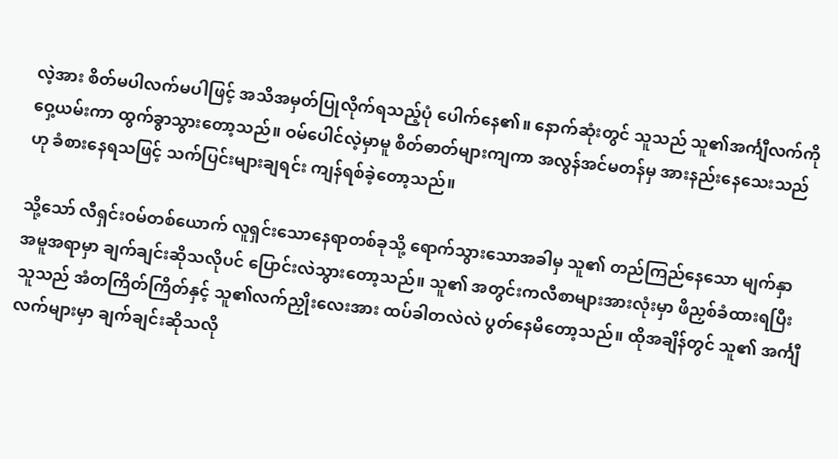လဲ့အား စိတ်မပါလက်မပါဖြင့် အသိအမှတ်ပြုလိုက်ရသည့်ပုံ ပေါက်နေ၏။ နောက်ဆုံးတွင် သူသည် သူ၏အင်္ကျီလက်ကို ဝှေ့ယမ်းကာ ထွက်ခွာသွားတော့သည်။ ဝမ်ပေါင်လဲ့မှာမူ စိတ်ဓာတ်များကျကာ အလွန်အင်မတန်မှ အားနည်းနေသေးသည်ဟု ခံစားနေရသဖြင့် သက်ပြင်းများချရင်း ကျန်ရစ်ခဲ့တော့သည်။

သို့သော် လီရှင်းဝမ်တစ်ယောက် လူရှင်းသောနေရာတစ်ခုသို့ ရောက်သွားသောအခါမှ သူ၏ တည်ကြည်နေသော မျက်နှာအမူအရာမှာ ချက်ချင်းဆိုသလိုပင် ပြောင်းလဲသွားတော့သည်။ သူ၏ အတွင်းကလီစာများအားလုံးမှာ ဖိညှစ်ခံထားရပြီး သူသည် အံတကြိတ်ကြိတ်နှင့် သူ၏လက်ညှိုးလေးအား ထပ်ခါတလဲလဲ ပွတ်နေမိတော့သည်။ ထိုအချိန်တွင် သူ၏ အင်္ကျီလက်များမှာ ချက်ချင်းဆိုသလို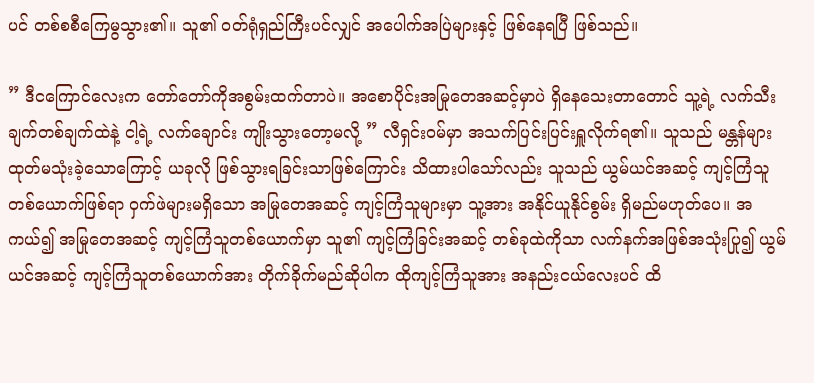ပင် တစ်စစီကြေမွသွား၏။ သူ၏ ဝတ်ရုံရှည်ကြီးပင်လျှင် အပေါက်အပြဲများနှင့် ဖြစ်နေရပြီ ဖြစ်သည်။

” ဒီငကြောင်လေးက တော်တော်ကိုအစွမ်းထက်တာပဲ။ အစောပိုင်းအမြုတေအဆင့်မှာပဲ ရှိနေသေးတာတောင် သူ့ရဲ့ လက်သီးချက်တစ်ချက်ထဲနဲ့ ငါ့ရဲ့ လက်ချောင်း ကျိုးသွားတော့မလို့ ” လီရှင်းဝမ်မှာ အသက်ပြင်းပြင်းရှူလိုက်ရ၏။ သူသည် မန္တန်များ ထုတ်မသုံးခဲ့သောကြောင့် ယခုလို ဖြစ်သွားရခြင်းသာဖြစ်ကြောင်း သိထားပါသော်လည်း သူသည် ယွမ်ယင်အဆင့် ကျင့်ကြံသူတစ်ယောက်ဖြစ်ရာ ဝှက်ဖဲများမရှိသော အမြုတေအဆင့် ကျင့်ကြံသူများမှာ သူ့အား အနိုင်ယူနိုင်စွမ်း ရှိမည်မဟုတ်ပေ။ အကယ်‌၍ အမြုတေအဆင့် ကျင့်ကြံသူတစ်ယောက်မှာ သူ၏ ကျင့်ကြံခြင်းအဆင့် တစ်ခုထဲကိုသာ လက်နက်အဖြစ်အသုံးပြု၍ ယွမ်ယင်အဆင့် ကျင့်ကြံသူတစ်ယောက်အား တိုက်ခိုက်မည်ဆိုပါက ထိုကျင့်ကြံသူအား အနည်းငယ်လေးပင် ထိ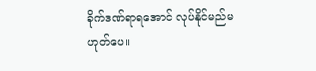ခိုက်ဒဏ်ရာရအောင် လုပ်နိုင်မည်မဟုတ်ပေ။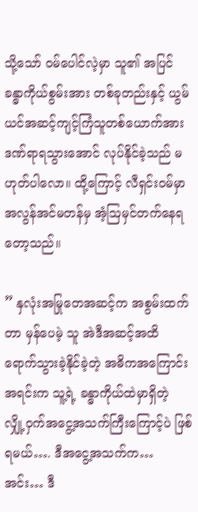သို့သော် ဝမ်ပေါင်လဲ့မှာ သူ၏ အပြင်ခန္ဓာကိုယ်စွမ်းအား တစ်ခုတည်းနှင့် ယွမ်ယင်အဆင့်ကျင့်ကြံသူတစ်ယောက်အား ဒဏ်ရာရသွားအောင် လုပ်နိုင်ခဲ့သည် မဟုတ်ပါလော။ ထို့ကြောင့် လီရှင်းဝမ်မှာ အလွန်အင်မတန်မှ အံ့ဩမှင်တက်နေရတော့သည်။

” နှလုံးအမြုတေအဆင့်က အစွမ်းထက်တာ မှန်ပေမဲ့ သူ အဲဒီအဆင့်အထိ ရောက်သွားခဲ့နိုင်ခဲ့တဲ့ အဓိကအကြောင်းအရင်းက သူ့ရဲ့ ခန္ဓာကိုယ်ထဲမှာရှိတဲ့ လျှို့ဝှက်အငွေ့အသက်ကြီးကြောင့်ပဲ ဖြစ်ရမယ်…. ဒီအငွေ့အသက်က… အင်း… ဒီ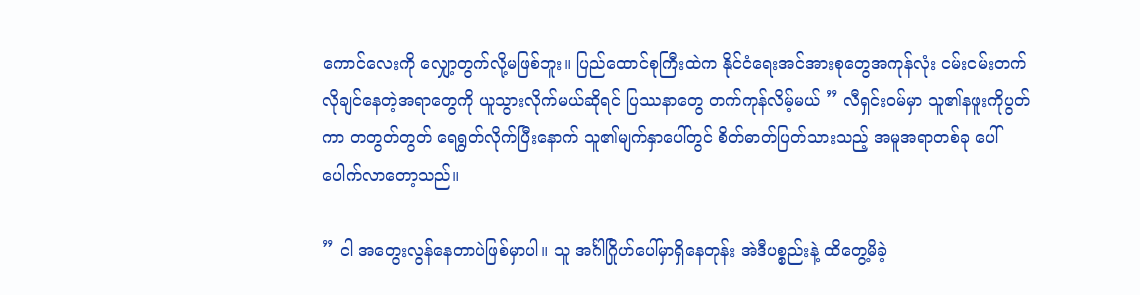ကောင်လေးကို လျှော့တွက်လို့မဖြစ်ဘူး။ ပြည်ထောင်စုကြီးထဲက နိုင်ငံရေးအင်အားစုတွေအကုန်လုံး ငမ်းငမ်းတက် လိုချင်နေတဲ့အရာတွေကို ယူသွားလိုက်မယ်ဆိုရင် ပြဿနာတွေ တက်ကုန်လိမ့်မယ် ” လီရှင်းဝမ်မှာ သူ၏နဖူးကိုပွတ်ကာ တတွတ်တွတ် ရေရွတ်လိုက်ပြီးနောက် သူ၏မျက်နှာပေါ်တွင် စိတ်ဓာတ်ပြတ်သားသည့် အမူအရာတစ်ခု ပေါ်ပေါက်လာတော့သည်။

” ငါ အတွေးလွန်နေတာပဲဖြစ်မှာပါ။ သူ အင်္ဂါဂြိုဟ်ပေါ်မှာရှိနေတုန်း အဲဒီပစ္စည်းနဲ့ ထိတွေ့မိခဲ့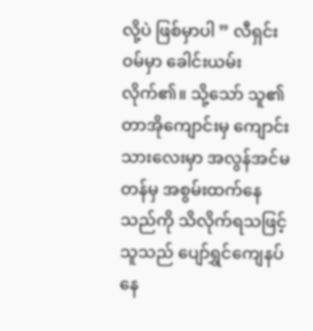လို့ပဲ ဖြစ်မှာပါ ” လီရှင်းဝမ်မှာ ခေါင်းယမ်းလိုက်၏။ သို့သော် သူ၏ တာအိုကျောင်းမှ ကျောင်းသားလေးမှာ အလွန်အင်မတန်မှ အစွမ်းထက်နေသည်ကို သိလိုက်ရသဖြင့် သူသည် ပျော်ရွှင်ကျေနပ်နေ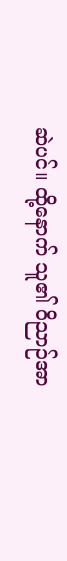ဆဲပင်။ ထို့နောက် သူ၏ ဝိညာဉ်အာ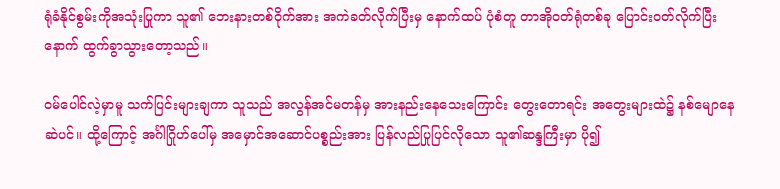ရုံခံနိုင်စွမ်းကိုအသုံးပြုကာ သူ၏ ဘေးနားတစ်ဝိုက်အား အကဲခတ်လိုက်ပြီးမှ နောက်ထပ် ပုံစံတူ တာအိုဝတ်ရုံတစ်ခု ပြောင်းဝတ်လိုက်ပြီးနောက် ထွက်ခွာသွားတော့သည်။

ဝမ်ပေါင်လဲ့မှာမူ သက်ပြင်းများချကာ သူသည် အလွန်အင်မတန်မှ အားနည်းနေသေးကြောင်း တွေးတောရင်း အတွေးများထဲ၌ နစ်မျောနေဆဲပင်။ ထို့ကြောင့် အင်္ဂါဂြိုဟ်ပေါ်မှ အမှောင်အဆောင်ပစ္စည်းအား ပြန်လည်ပြုပြင်လိုသော သူ၏ဆန္ဒကြီးမှာ ပို၍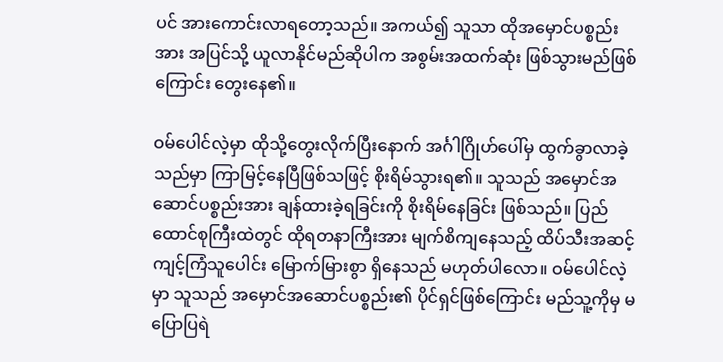ပင် အားကောင်းလာရတော့သည်။ အကယ်၍ သူသာ ထိုအမှောင်ပစ္စည်းအား အပြင်သို့ ယူလာနိုင်မည်ဆိုပါက အစွမ်းအထက်ဆုံး ဖြစ်သွားမည်ဖြစ်ကြောင်း တွေးနေ၏။

ဝမ်ပေါင်လဲ့မှာ ထိုသို့တွေးလိုက်ပြီးနောက် အင်္ဂါဂြိုဟ်ပေါ်မှ ထွက်ခွာလာခဲ့သည်မှာ ကြာမြင့်နေပြီဖြစ်သဖြင့် စိုးရိမ်သွားရ၏။ သူသည် အမှောင်အဆောင်ပစ္စည်းအား ချန်ထားခဲ့ရခြင်းကို စိုးရိမ်နေခြင်း ဖြစ်သည်။ ပြည်ထောင်စုကြီးထဲတွင် ထိုရတနာကြီးအား မျက်စိကျနေသည့် ထိပ်သီးအဆင့်ကျင့်ကြံသူပေါင်း မြောက်မြားစွာ ရှိနေသည် မဟုတ်ပါလော။ ဝမ်ပေါင်လဲ့မှာ သူသည် အမှောင်အဆောင်ပစ္စည်း၏ ပိုင်ရှင်ဖြစ်ကြောင်း မည်သူ့ကိုမှ မပြောပြရဲ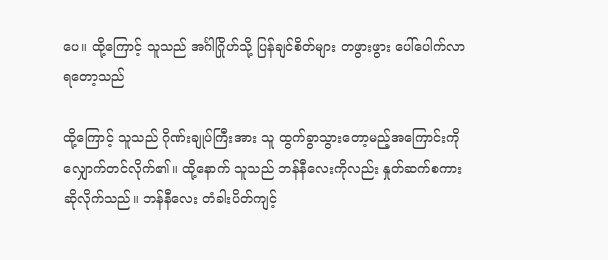ပေ။ ထို့ကြောင့် သူသည် အင်္ဂါဂြိုဟ်သို့ ပြန်ချင်စိတ်များ တဖွားဖွား ပေါ်ပေါက်လာရတော့သည်

ထို့ကြောင့် သူသည် ဂိုဏ်းချုပ်ကြီးအား သူ ထွက်ခွာသွားတော့မည့်အကြောင်းကို လျှောက်တင်လိုက်၏။ ထို့နောက် သူသည် ဘန်နီလေးကိုလည်း နှုတ်ဆက်စကားဆိုလိုက်သည်။ ဘန်နီလေး တံခါးပိတ်ကျင့်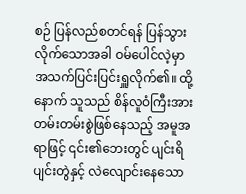စဉ် ပြန်လည်စတင်ရန် ပြန်သွားလိုက်သောအခါ ဝမ်ပေါင်လဲ့မှာ အသက်ပြင်းပြင်းရှူလိုက်၏။ ထို့နောက် သူသည် စိန်လူဝံကြီးအား တမ်းတမ်းစွဲဖြစ်နေသည့် အမူအရာဖြင့် ၎င်း၏ဘေးတွင် ပျင်းရိပျင်းတွဲနှင့် လဲလျောင်းနေသော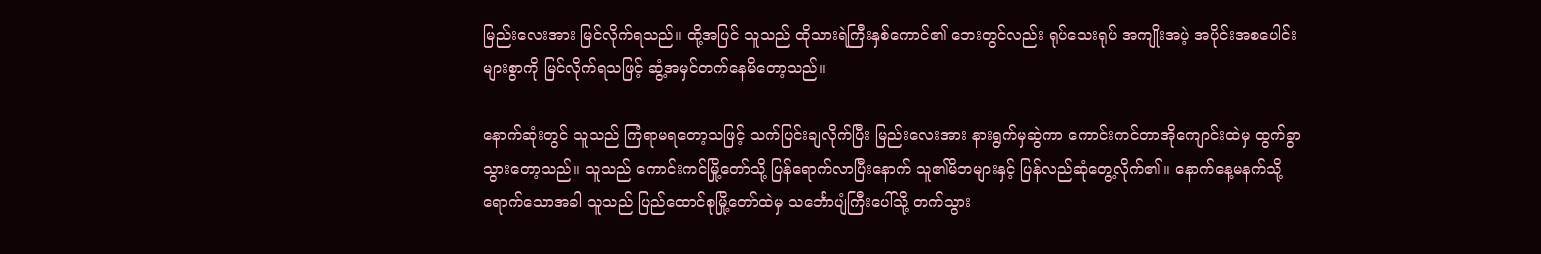မြည်းလေးအား မြင်လိုက်ရသည်။ ထို့အပြင် သူသည် ထိုသားရဲကြီးနှစ်ကောင်၏ ဘေးတွင်လည်း ရုပ်သေးရုပ် အကျိုးအပဲ့ အပိုင်းအစပေါင်းများစွာကို မြင်လိုက်ရသဖြင့် ဆွံ့အမှင်တက်နေမိတော့သည်။

နောက်ဆုံးတွင် သူသည် ကြံရာမရတော့သဖြင့် သက်ပြင်းချလိုက်ပြီး မြည်းလေးအား နားရွက်မှဆွဲကာ ကောင်းကင်တာအိုကျောင်းထဲမှ ထွက်ခွာသွားတော့သည်။ သူသည် ကောင်းကင်မြို့တော်သို့ ပြန်ရောက်လာပြီးနောက် သူ၏မိဘများနှင့် ပြန်လည်ဆုံတွေ့လိုက်၏။ နောက်နေ့မနက်သို့ ရောက်သောအခါ သူသည် ပြည်ထောင်စုမြို့တော်ထဲမှ သင်္ဘောပျံကြီးပေါ်သို့ တက်သွား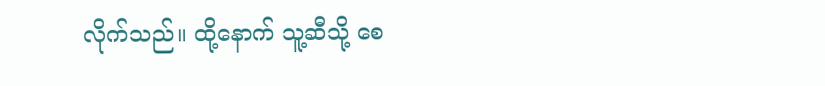လိုက်သည်။ ထို့နောက် သူ့ဆီသို့ စေ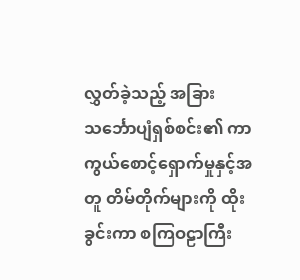လွှတ်ခဲ့သည့် အခြား သင်္ဘောပျံရှစ်စင်း၏ ကာကွယ်စောင့်ရှောက်မှုနှင့်အတူ တိမ်တိုက်များကို ထိုးခွင်းကာ စကြဝဠာကြီး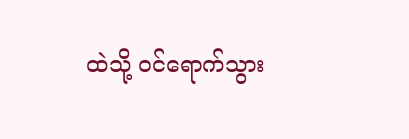ထဲသို့ ဝင်ရောက်သွား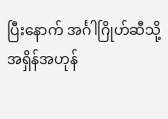ပြီးနောက် အင်္ဂါဂြိုဟ်ဆီသို့ အရှိန်အဟုန်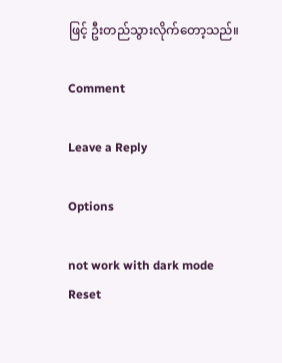ဖြင့် ဦးတည်သွားလိုက်တော့သည်။

Comment

Leave a Reply

Options

not work with dark mode
Reset